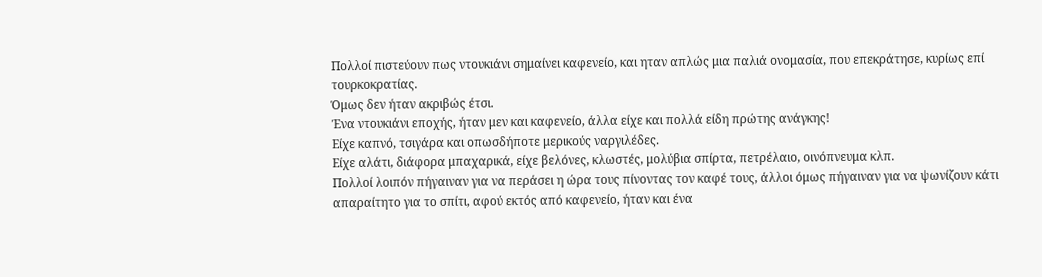Πολλοί πιστεύουν πως ντουκιάνι σημαίνει καφενείο, και ηταν απλώς μια παλιά ονομασία, που επεκράτησε, κυρίως επί τουρκοκρατίας.
Όμως δεν ήταν ακριβώς έτσι.
Ένα ντουκιάνι εποχής, ήταν μεν και καφενείο, άλλα είχε και πολλά είδη πρώτης ανάγκης!
Είχε καπνό, τσιγάρα και οπωσδήποτε μερικούς ναργιλέδες.
Είχε αλάτι, διάφορα μπαχαρικά, είχε βελόνες, κλωστές, μολύβια σπίρτα, πετρέλαιο, οινόπνευμα κλπ.
Πολλοί λοιπόν πήγαιναν για να περάσει η ώρα τους πίνοντας τον καφέ τους, άλλοι όμως πήγαιναν για να ψωνίζουν κάτι απαραίτητο για το σπίτι, αφού εκτός από καφενείο, ήταν και ένα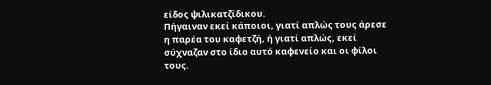είδος ψιλικατζίδικου.
Πήγαιναν εκεί κάποιοι, γιατί απλώς τους άρεσε η παρέα του καφετζή, ή γιατί απλώς, εκεί σύχναζαν στο ίδιο αυτό καφενείο και οι φίλοι τους.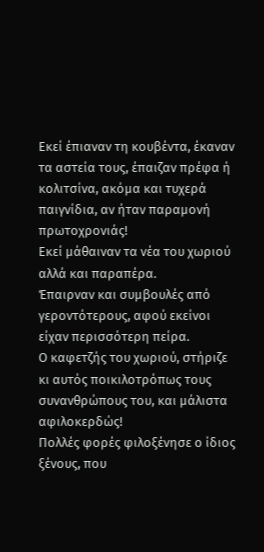Εκεί έπιαναν τη κουβέντα, έκαναν τα αστεία τους, έπαιζαν πρέφα ή κολιτσίνα, ακόμα και τυχερά παιγνίδια, αν ήταν παραμονή πρωτοχρονιάς!
Εκεί μάθαιναν τα νέα του χωριού αλλά και παραπέρα.
Έπαιρναν και συμβουλές από γεροντότερους, αφού εκείνοι είχαν περισσότερη πείρα.
Ο καφετζής του χωριού, στήριζε κι αυτός ποικιλοτρόπως τους συνανθρώπους του, και μάλιστα αφιλοκερδώς!
Πολλές φορές φιλοξένησε ο ίδιος ξένους, που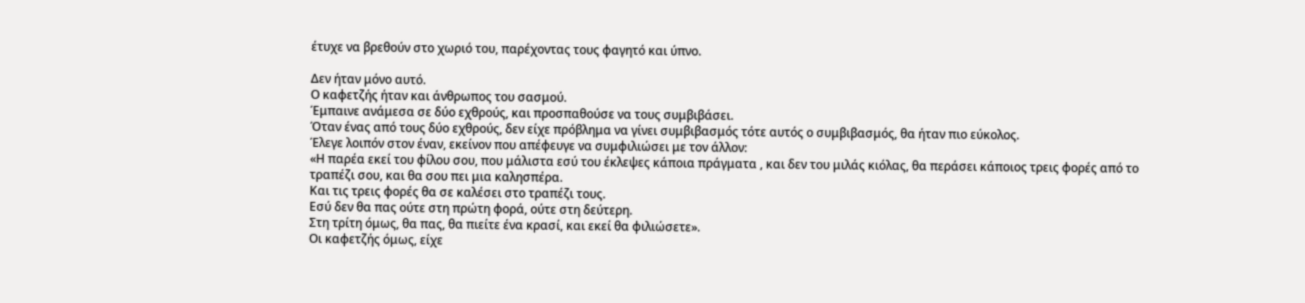έτυχε να βρεθούν στο χωριό του, παρέχοντας τους φαγητό και ύπνο.

Δεν ήταν μόνο αυτό.
Ο καφετζής ήταν και άνθρωπος του σασμού.
Έμπαινε ανάμεσα σε δύο εχθρούς, και προσπαθούσε να τους συμβιβάσει.
Όταν ένας από τους δύο εχθρούς, δεν είχε πρόβλημα να γίνει συμβιβασμός τότε αυτός ο συμβιβασμός, θα ήταν πιο εύκολος.
Έλεγε λοιπόν στον έναν, εκείνον που απέφευγε να συμφιλιώσει με τον άλλον:
«Η παρέα εκεί του φίλου σου, που μάλιστα εσύ του έκλεψες κάποια πράγματα , και δεν του μιλάς κιόλας, θα περάσει κάποιος τρεις φορές από το τραπέζι σου, και θα σου πει μια καλησπέρα.
Και τις τρεις φορές θα σε καλέσει στο τραπέζι τους.
Εσύ δεν θα πας ούτε στη πρώτη φορά, ούτε στη δεύτερη.
Στη τρίτη όμως, θα πας, θα πιείτε ένα κρασί, και εκεί θα φιλιώσετε».
Οι καφετζής όμως, είχε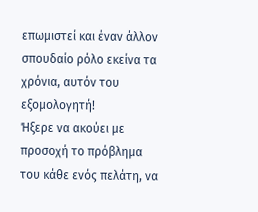επωμιστεί και έναν άλλον σπουδαίο ρόλο εκείνα τα χρόνια, αυτόν του εξομολογητή!
Ήξερε να ακούει με προσοχή το πρόβλημα του κάθε ενός πελάτη, να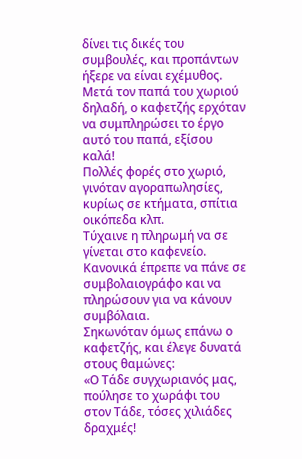δίνει τις δικές του συμβουλές, και προπάντων ήξερε να είναι εχέμυθος.
Μετά τον παπά του χωριού δηλαδή, ο καφετζής ερχόταν να συμπληρώσει το έργο αυτό του παπά, εξίσου καλά!
Πολλές φορές στο χωριό, γινόταν αγοραπωλησίες, κυρίως σε κτήματα, σπίτια οικόπεδα κλπ.
Τύχαινε η πληρωμή να σε γίνεται στο καφενείο.
Κανονικά έπρεπε να πάνε σε συμβολαιογράφο και να πληρώσουν για να κάνουν συμβόλαια.
Σηκωνόταν όμως επάνω ο καφετζής, και έλεγε δυνατά στους θαμώνες:
«Ο Τάδε συγχωριανός μας, πούλησε το χωράφι του στον Τάδε, τόσες χιλιάδες δραχμές!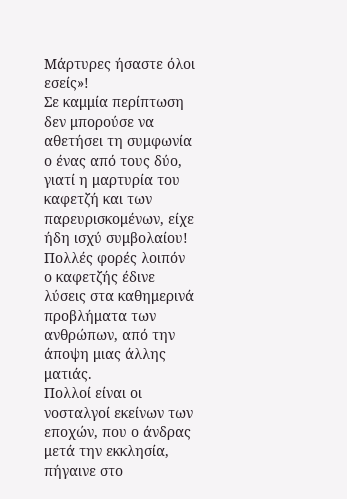Μάρτυρες ήσαστε όλοι εσείς»!
Σε καμμία περίπτωση δεν μπορούσε να αθετήσει τη συμφωνία ο ένας από τους δύο, γιατί η μαρτυρία του καφετζή και των παρευρισκομένων, είχε ήδη ισχύ συμβολαίου!
Πολλές φορές λοιπόν ο καφετζής έδινε λύσεις στα καθημερινά προβλήματα των ανθρώπων, από την άποψη μιας άλλης ματιάς.
Πολλοί είναι οι νοσταλγοί εκείνων των εποχών, που ο άνδρας μετά την εκκλησία, πήγαινε στο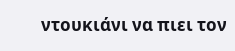ντουκιάνι να πιει τον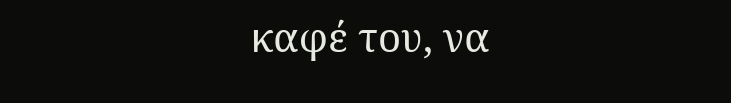καφέ του, να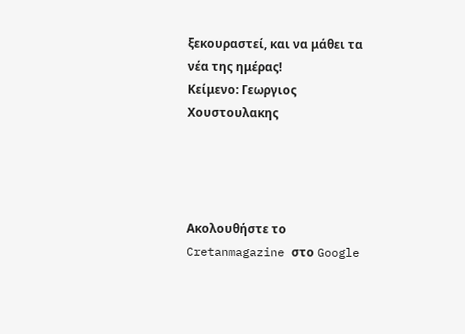ξεκουραστεί, και να μάθει τα νέα της ημέρας!
Κείμενο: Γεωργιος Χουστουλακης




Ακολουθήστε το Cretanmagazine στο Google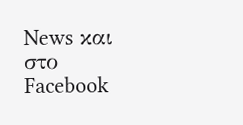News και στο Facebook